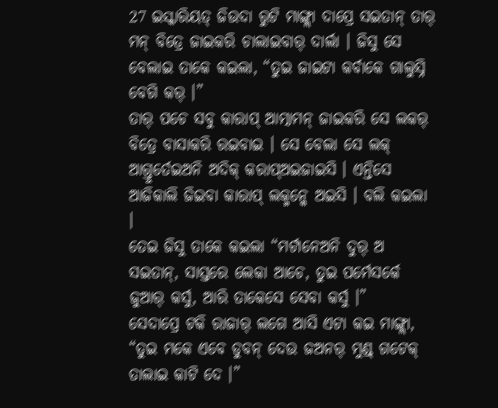27 ଇସ୍କାରିୟତ୍ ଜିଉଦା ରୁଟି ମାଙ୍ଗ୍ଲା ଦାପ୍ରେ ସଇତାନ୍ ତାର୍ ମନ୍ ବିତ୍ରେ ଜାଇକରି ଚାଲାଇବାର୍ ଦାର୍ଲା । ଜିସୁ ସେ ବେଲାଇ ତାକେ କଇଲା, “ତୁଇ ଜାଇଟା କର୍ବାକେ ଗାଲୁସ୍ନି ବେଗି କର୍ ।”
ତାର୍ ପଚେ ସବୁ କାରାପ୍ ଆତ୍ମାମନ୍ ଜାଇକରି ସେ ଲକର୍ ବିତ୍ରେ ବାସାକରି ରଇବାଇ । ସେ ବେଲା ସେ ଲକ୍ ଆଗ୍ତୁର୍ତେଇଅନି ଅଦିକ୍ କରାପ୍ଅଇଜାଇସି । ଏନ୍ତିସେ ଆଜିକାଲି ଜିଇବା କାରାପ୍ ଲକ୍ମନ୍କେ ଅଇସି । ବଲି କଇଲା ।
ତେଇ ଜିସୁ ତାକେ କଇଲା “ମର୍ଟାନେଅନି ଦୁର୍ ଅ ସଇତାନ୍, ସାସ୍ତରେ ଲେକା ଆଚେ, ତୁଇ ପର୍ମେସର୍କେ ଜୁଆର୍ କର୍ସୁ, ଆରି ତାକେସେ ସେବା କର୍ସୁ ।”
ସେଦାପ୍ରେ ଟକି ରାଜାର୍ ଲଗେ ଆସି ଏଟା କଇ ମାଙ୍ଗ୍ଲା, “ତୁଇ ମକେ ଏବେ ଡୁବନ୍ ଦେଉ ଜଅନର୍ ମୁଣ୍ଡ୍ ଗଟେକ୍ ତାଲାଇ କାଟି ଦେ ।”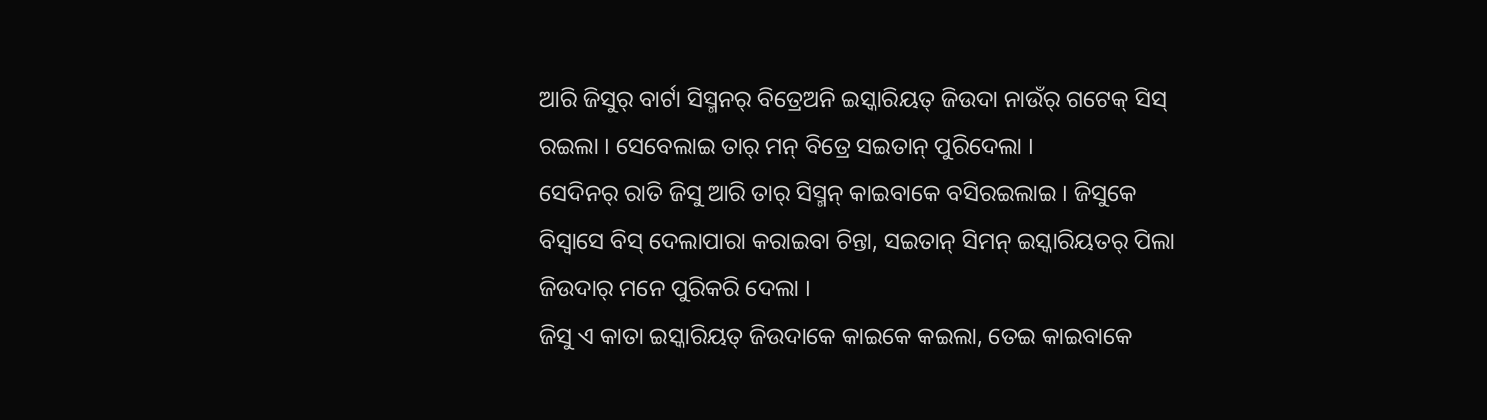ଆରି ଜିସୁର୍ ବାର୍ଟା ସିସ୍ମନର୍ ବିତ୍ରେଅନି ଇସ୍କାରିୟତ୍ ଜିଉଦା ନାଉଁର୍ ଗଟେକ୍ ସିସ୍ ରଇଲା । ସେବେଲାଇ ତାର୍ ମନ୍ ବିତ୍ରେ ସଇତାନ୍ ପୁରିଦେଲା ।
ସେଦିନର୍ ରାତି ଜିସୁ ଆରି ତାର୍ ସିସ୍ମନ୍ କାଇବାକେ ବସିରଇଲାଇ । ଜିସୁକେ ବିସ୍ବାସେ ବିସ୍ ଦେଲାପାରା କରାଇବା ଚିନ୍ତା, ସଇତାନ୍ ସିମନ୍ ଇସ୍କାରିୟତର୍ ପିଲା ଜିଉଦାର୍ ମନେ ପୁରିକରି ଦେଲା ।
ଜିସୁ ଏ କାତା ଇସ୍କାରିୟତ୍ ଜିଉଦାକେ କାଇକେ କଇଲା, ତେଇ କାଇବାକେ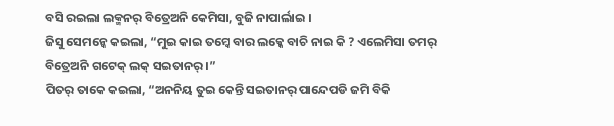ବସି ରଇଲା ଲକ୍ମନର୍ ବିତ୍ରେଅନି କେମିସା, ବୁଜି ନାପାର୍ଲାଇ ।
ଜିସୁ ସେମନ୍କେ କଇଲା, “ମୁଇ କାଇ ତମ୍କେ ବାର ଲକ୍କେ ବାଚି ନାଇ କି ? ଏଲେମିସା ତମର୍ ବିତ୍ରେଅନି ଗଟେକ୍ ଲକ୍ ସଇତାନର୍ ।”
ପିତର୍ ତାକେ କଇଲା, “ଅନନିୟ ତୁଇ କେନ୍ତି ସଇତାନର୍ ପାନ୍ଦେପଡି ଜମି ବିକି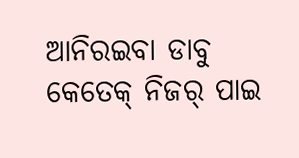ଆନିରଇବା ଡାବୁ କେତେକ୍ ନିଜର୍ ପାଇ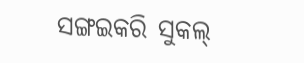ସଙ୍ଗଇକରି ସୁକଲ୍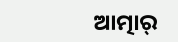ଆତ୍ମାର୍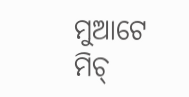ମୁଆଟେ ମିଚ୍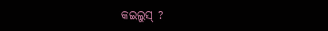କଇଲୁସ୍ ?